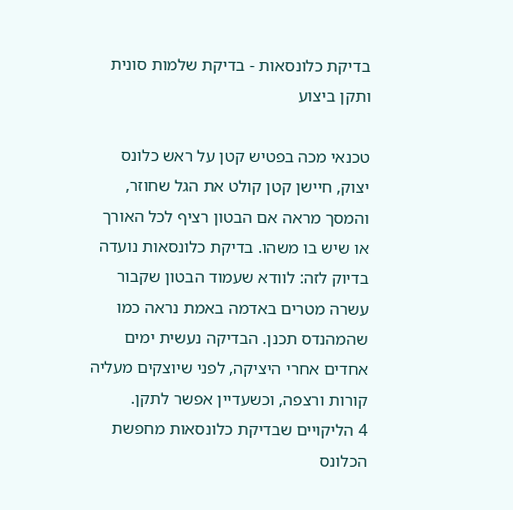בדיקת כלונסאות - בדיקת שלמות סונית ותקן ביצוע

טכנאי מכה בפטיש קטן על ראש כלונס יצוק, חיישן קטן קולט את הגל שחוזר, והמסך מראה אם הבטון רציף לכל האורך או שיש בו משהו. בדיקת כלונסאות נועדה בדיוק לזה: לוודא שעמוד הבטון שקבור עשרה מטרים באדמה באמת נראה כמו שהמהנדס תכנן. הבדיקה נעשית ימים אחדים אחרי היציקה, לפני שיוצקים מעליה קורות ורצפה, וכשעדיין אפשר לתקן.
4 הליקויים שבדיקת כלונסאות מחפשת
הכלונס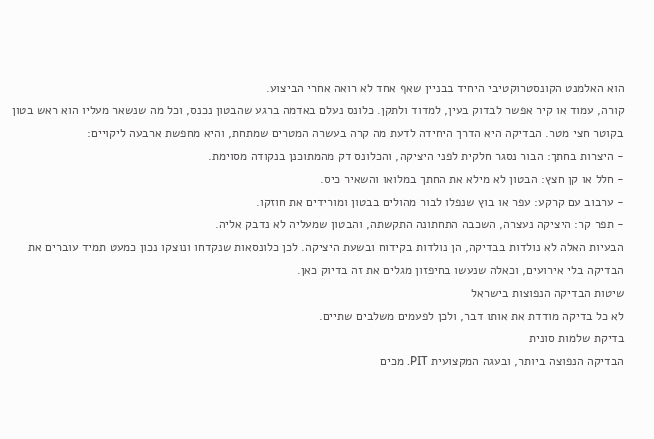הוא האלמנט הקונסטרוקטיבי היחיד בבניין שאף אחד לא רואה אחרי הביצוע.
קורה, עמוד או קיר אפשר לבדוק בעין, למדוד ולתקן. כלונס נעלם באדמה ברגע שהבטון נכנס, וכל מה שנשאר מעליו הוא ראש בטון בקוטר חצי מטר. הבדיקה היא הדרך היחידה לדעת מה קרה בעשרה המטרים שמתחת, והיא מחפשת ארבעה ליקויים:
- היצרות בחתך: הבור נסגר חלקית לפני היציקה, והכלונס דק מהמתוכנן בנקודה מסוימת.
- חלל או קן חצץ: הבטון לא מילא את החתך במלואו והשאיר כיס.
- ערבוב עם קרקע: עפר או בוץ שנפלו לבור מהולים בבטון ומורידים את חוזקו.
- תפר קר: היציקה נעצרה, השכבה התחתונה התקשתה, והבטון שמעליה לא נדבק אליה.
הבעיות האלה לא נולדות בבדיקה, הן נולדות בקידוח ובשעת היציקה. לכן כלונסאות שנקדחו ונוצקו נכון כמעט תמיד עוברים את הבדיקה בלי אירועים, וכאלה שנעשו בחיפזון מגלים את זה בדיוק כאן.
שיטות הבדיקה הנפוצות בישראל
לא כל בדיקה מודדת את אותו דבר, ולכן לפעמים משלבים שתיים.
בדיקת שלמות סונית
הבדיקה הנפוצה ביותר, ובעגה המקצועית PIT. מכים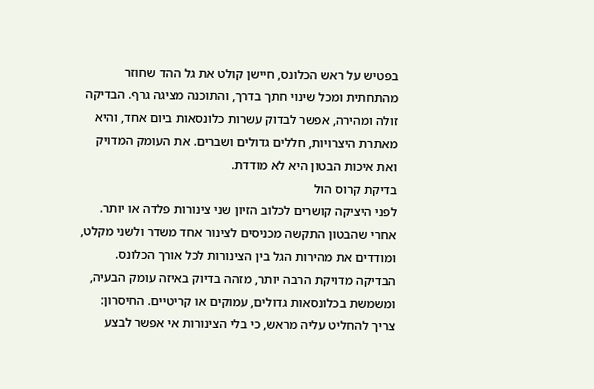בפטיש על ראש הכלונס, חיישן קולט את גל ההד שחוזר מהתחתית ומכל שינוי חתך בדרך, והתוכנה מציגה גרף. הבדיקה זולה ומהירה, אפשר לבדוק עשרות כלונסאות ביום אחד, והיא מאתרת היצרויות, חללים גדולים ושברים. את העומק המדויק ואת איכות הבטון היא לא מודדת.
בדיקת קרוס הול
לפני היציקה קושרים לכלוב הזיון שני צינורות פלדה או יותר. אחרי שהבטון התקשה מכניסים לצינור אחד משדר ולשני מקלט, ומודדים את מהירות הגל בין הצינורות לכל אורך הכלונס. הבדיקה מדויקת הרבה יותר, מזהה בדיוק באיזה עומק הבעיה, ומשמשת בכלונסאות גדולים, עמוקים או קריטיים. החיסרון: צריך להחליט עליה מראש, כי בלי הצינורות אי אפשר לבצע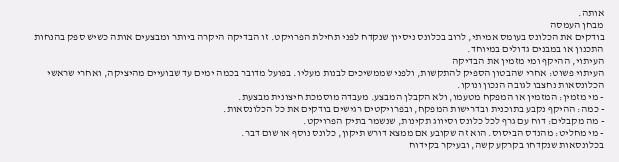אותה.
מבחן העמסה
בודקים את הכלונס בעומס אמיתי, לרוב בכלונס ניסיון שנקדח לפני תחילת הפרויקט. זו הבדיקה היקרה ביותר ומבצעים אותה כשיש ספק בהנחות התכנון או במבנים גדולים במיוחד.
העיתוי, ההיקף ומי מזמין את הבדיקה
העיתוי פשוט: אחרי שהבטון הספיק להתקשות, ולפני שממשיכים לבנות מעליו. בפועל מדובר בכמה ימים עד שבועיים מהיציקה, ואחרי שראשי הכלונסאות נחצבו לגובה הנכון ונוקו.
- מי מזמין: המזמין או המפקח מטעמו, ולא הקבלן המבצע. מעבדה מוסמכת חיצונית מבצעת.
- כמה: ההיקף נקבע בתוכנית ובדרישות המפקח, ובפרויקטים רגישים בודקים את כל הכלונסאות.
- מה מקבלים: דוח עם גרף לכל כלונס וסיווג תקינות, שנשמר בתיק הפרויקט.
- מי מחליט: מהנדס הביסוס. הוא זה שקובע אם ממצא דורש תיקון, כלונס נוסף או שום דבר.
בכלונסאות שנקדחו בקרקע קשה, ובעיקר בקידוח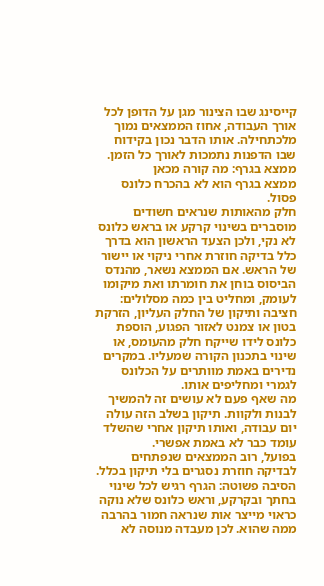קייסינג שבו הצינור מגן על הדופן לכל אורך העבודה, אחוז הממצאים נמוך מלכתחילה. אותו הדבר נכון בקידוח שבו הדפנות נתמכות לאורך כל הזמן.
ממצא בגרף: מה קורה מכאן
ממצא בגרף הוא לא בהכרח כלונס פסול.
חלק מהאותות שנראים חשודים מוסברים בשינוי קרקע או בראש כלונס לא נקי, ולכן הצעד הראשון הוא בדרך כלל בדיקה חוזרת אחרי ניקוי או יישור של הראש. אם הממצא נשאר, מהנדס הביסוס בוחן את חומרתו ואת מיקומו לעומק, ומחליט בין כמה מסלולים: חציבה ותיקון של החלק העליון, הזרקת בטון או צמנט לאזור הפגוע, הוספת כלונס לידו שייקח חלק מהעומס, או שינוי בתכנון הקורה שמעליו. במקרים נדירים באמת מוותרים על הכלונס לגמרי ומחליפים אותו.
מה שאף פעם לא עושים זה להמשיך לבנות ולקוות. תיקון בשלב הזה עולה יום עבודה, ואותו תיקון אחרי שהשלד עומד כבר לא באמת אפשרי.
בפועל, רוב הממצאים שנפתחים לבדיקה חוזרת נסגרים בלי תיקון בכלל. הסיבה פשוטה: הגרף רגיש לכל שינוי בחתך ובקרקע, וראש כלונס שלא נוקה כראוי מייצר אות שנראה חמור בהרבה ממה שהוא. לכן מעבדה מנוסה לא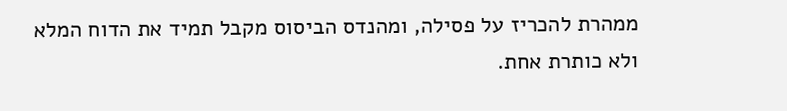ממהרת להכריז על פסילה, ומהנדס הביסוס מקבל תמיד את הדוח המלא ולא כותרת אחת.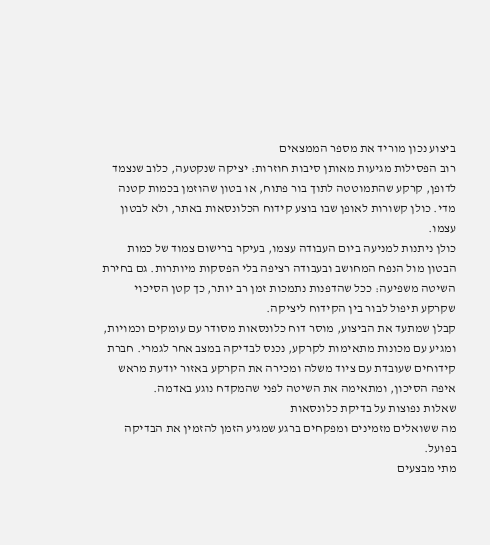ביצוע נכון מוריד את מספר הממצאים
רוב הפסילות מגיעות מאותן סיבות חוזרות: יציקה שנקטעה, כלוב שנצמד לדופן, קרקע שהתמוטטה לתוך בור פתוח, או בטון שהוזמן בכמות קטנה מדי. כולן קשורות לאופן שבו בוצע קידוח הכלונסאות באתר, ולא לבטון עצמו.
כולן ניתנות למניעה ביום העבודה עצמו, בעיקר ברישום צמוד של כמות הבטון מול הנפח המחושב ובעבודה רציפה בלי הפסקות מיותרות. גם בחירת השיטה משפיעה: ככל שהדפנות נתמכות זמן רב יותר, כך קטן הסיכוי שקרקע תיפול לבור בין הקידוח ליציקה.
קבלן שמתעד את הביצוע, מוסר דוח כלונסאות מסודר עם עומקים וכמויות, ומגיע עם מכונות מתאימות לקרקע, נכנס לבדיקה במצב אחר לגמרי. חברת קידוחים שעובדת עם ציוד משלה ומכירה את הקרקע באזור יודעת מראש איפה הסיכון, ומתאימה את השיטה לפני שהמקדח נוגע באדמה.
שאלות נפוצות על בדיקת כלונסאות
מה ששואלים מזמינים ומפקחים ברגע שמגיע הזמן להזמין את הבדיקה בפועל.
מתי מבצעים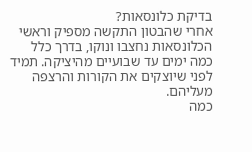בדיקת כלונסאות?
אחרי שהבטון התקשה מספיק וראשי הכלונסאות נחצבו ונוקו, בדרך כלל כמה ימים עד שבועיים מהיציקה. תמיד לפני שיוצקים את הקורות והרצפה מעליהם.
כמה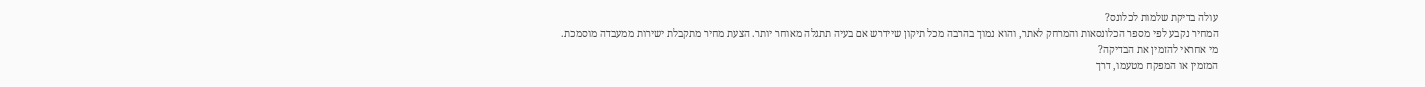עולה בדיקת שלמות לכלונס?
המחיר נקבע לפי מספר הכלונסאות והמרחק לאתר, והוא נמוך בהרבה מכל תיקון שיידרש אם בעיה תתגלה מאוחר יותר. הצעת מחיר מתקבלת ישירות ממעבדה מוסמכת.
מי אחראי להזמין את הבדיקה?
המזמין או המפקח מטעמו, דרך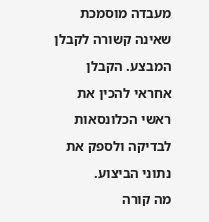מעבדה מוסמכת שאינה קשורה לקבלן המבצע. הקבלן אחראי להכין את ראשי הכלונסאות לבדיקה ולספק את נתוני הביצוע.
מה קורה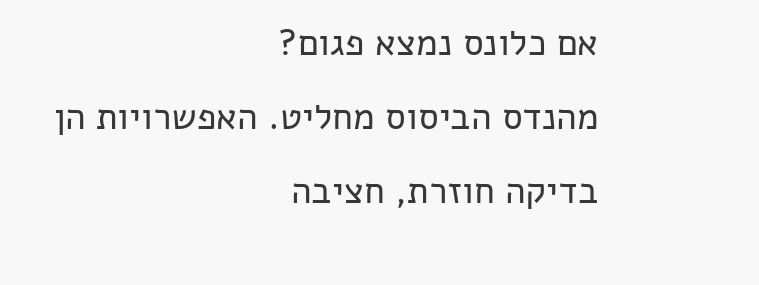אם כלונס נמצא פגום?
מהנדס הביסוס מחליט. האפשרויות הן בדיקה חוזרת, חציבה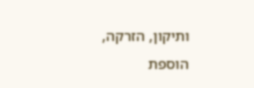ותיקון, הזרקה, הוספת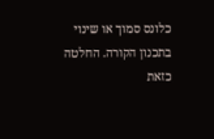כלונס סמוך או שינוי בתכנון הקורה. החלטה כזאת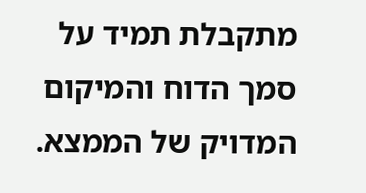מתקבלת תמיד על סמך הדוח והמיקום המדויק של הממצא.